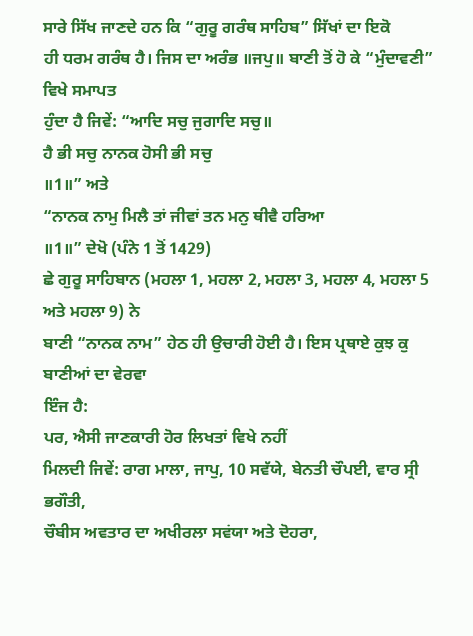ਸਾਰੇ ਸਿੱਖ ਜਾਣਦੇ ਹਨ ਕਿ “ਗੁਰੂ ਗਰੰਥ ਸਾਹਿਬ” ਸਿੱਖਾਂ ਦਾ ਇਕੋ
ਹੀ ਧਰਮ ਗਰੰਥ ਹੈ। ਜਿਸ ਦਾ ਅਰੰਭ ॥ਜਪੁ॥ ਬਾਣੀ ਤੋਂ ਹੋ ਕੇ “ਮੁੰਦਾਵਣੀ” ਵਿਖੇ ਸਮਾਪਤ
ਹੁੰਦਾ ਹੈ ਜਿਵੇਂ: “ਆਦਿ ਸਚੁ ਜੁਗਾਦਿ ਸਚੁ॥
ਹੈ ਭੀ ਸਚੁ ਨਾਨਕ ਹੋਸੀ ਭੀ ਸਚੁ
॥1॥” ਅਤੇ
“ਨਾਨਕ ਨਾਮੁ ਮਿਲੈ ਤਾਂ ਜੀਵਾਂ ਤਨ ਮਨੁ ਥੀਵੈ ਹਰਿਆ
॥1॥” ਦੇਖੋ (ਪੰਨੇ 1 ਤੋਂ 1429)
ਛੇ ਗੁਰੂ ਸਾਹਿਬਾਨ (ਮਹਲਾ 1, ਮਹਲਾ 2, ਮਹਲਾ 3, ਮਹਲਾ 4, ਮਹਲਾ 5 ਅਤੇ ਮਹਲਾ 9) ਨੇ
ਬਾਣੀ “ਨਾਨਕ ਨਾਮ” ਹੇਠ ਹੀ ਉਚਾਰੀ ਹੋਈ ਹੈ। ਇਸ ਪ੍ਰਥਾਏ ਕੁਝ ਕੁ ਬਾਣੀਆਂ ਦਾ ਵੇਰਵਾ
ਇੰਜ ਹੈ:
ਪਰ, ਐਸੀ ਜਾਣਕਾਰੀ ਹੋਰ ਲਿਖਤਾਂ ਵਿਖੇ ਨਹੀਂ
ਮਿਲਦੀ ਜਿਵੇਂ: ਰਾਗ ਮਾਲਾ, ਜਾਪੁ, 10 ਸਵੱਯੇ, ਬੇਨਤੀ ਚੌਪਈ, ਵਾਰ ਸ੍ਰੀ ਭਗੌਤੀ,
ਚੌਬੀਸ ਅਵਤਾਰ ਦਾ ਅਖੀਰਲਾ ਸਵਂਯਾ ਅਤੇ ਦੋਹਰਾ,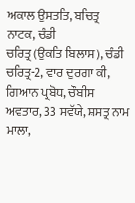ਅਕਾਲ ਉਸਤਤਿ, ਬਚਿਤ੍ਰ ਨਾਟਕ, ਚੰਡੀ
ਚਰਿਤ੍ਰ (ਉਕਤਿ ਬਿਲਾਸ), ਚੰਡੀ ਚਰਿਤ੍ਰ-2, ਵਾਰ ਦੁਰਗਾ ਕੀ, ਗਿਆਨ ਪ੍ਰਬੋਧ, ਚੌਬੀਸ
ਅਵਤਾਰ, 33 ਸਵੱਯੇ, ਸ਼ਸਤ੍ਰ ਨਾਮ ਮਾਲਾ,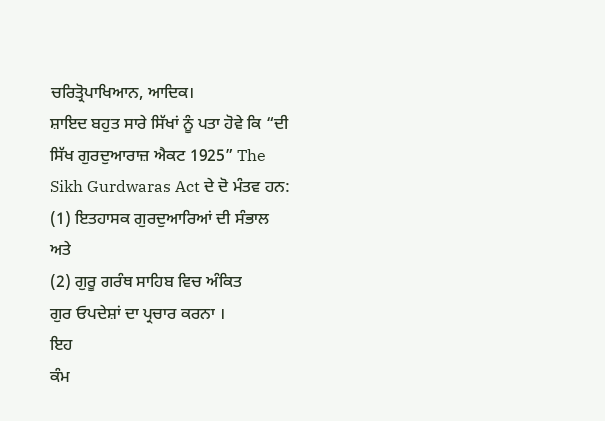ਚਰਿਤ੍ਰੋਪਾਖਿਆਨ, ਆਦਿਕ।
ਸ਼ਾਇਦ ਬਹੁਤ ਸਾਰੇ ਸਿੱਖਾਂ ਨੂੰ ਪਤਾ ਹੋਵੇ ਕਿ “ਦੀ ਸਿੱਖ ਗੁਰਦੁਆਰਾਜ਼ ਐਕਟ 1925” The
Sikh Gurdwaras Act ਦੇ ਦੋ ਮੰਤਵ ਹਨ:
(1) ਇਤਹਾਸਕ ਗੁਰਦੁਆਰਿਆਂ ਦੀ ਸੰਭਾਲ
ਅਤੇ
(2) ਗੁਰੂ ਗਰੰਥ ਸਾਹਿਬ ਵਿਚ ਅੰਕਿਤ
ਗੁਰ ਓਪਦੇਸ਼ਾਂ ਦਾ ਪ੍ਰਚਾਰ ਕਰਨਾ ।
ਇਹ
ਕੰਮ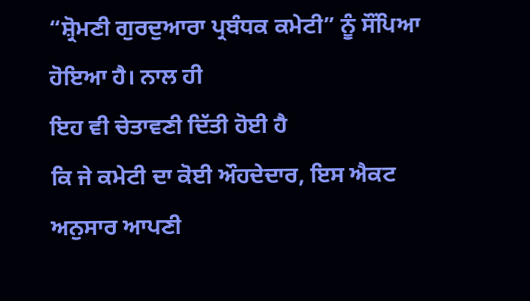“ਸ਼੍ਰੋਮਣੀ ਗੁਰਦੁਆਰਾ ਪ੍ਰਬੰਧਕ ਕਮੇਟੀ” ਨੂੰ ਸੌਂਪਿਆ ਹੋਇਆ ਹੈ। ਨਾਲ ਹੀ
ਇਹ ਵੀ ਚੇਤਾਵਣੀ ਦਿੱਤੀ ਹੋਈ ਹੈ
ਕਿ ਜੇ ਕਮੇਟੀ ਦਾ ਕੋਈ ਔਹਦੇਦਾਰ, ਇਸ ਐਕਟ ਅਨੁਸਾਰ ਆਪਣੀ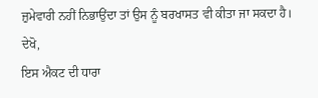ਜ਼ੁਮੇਵਾਰੀ ਨਹੀਂ ਨਿਭਾਉਂਦਾ ਤਾਂ ਉਸ ਨੂੰ ਬਰਖਾਸਤ ਵੀ ਕੀਤਾ ਜਾ ਸਕਦਾ ਹੈ। ਦੇਖੋ,
ਇਸ ਐਕਟ ਦੀ ਧਾਰਾ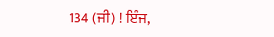134 (ਜੀ) ! ਇੰਜ,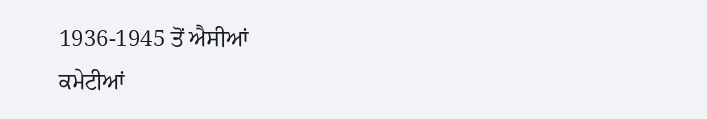1936-1945 ਤੋਂ ਐਸੀਆਂ
ਕਮੇਟੀਆਂ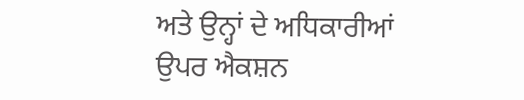ਅਤੇ ਉਨ੍ਹਾਂ ਦੇ ਅਧਿਕਾਰੀਆਂ ਉਪਰ ਐਕਸ਼ਨ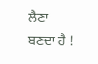ਲੈਣਾ ਬਣਦਾ ਹੈ !